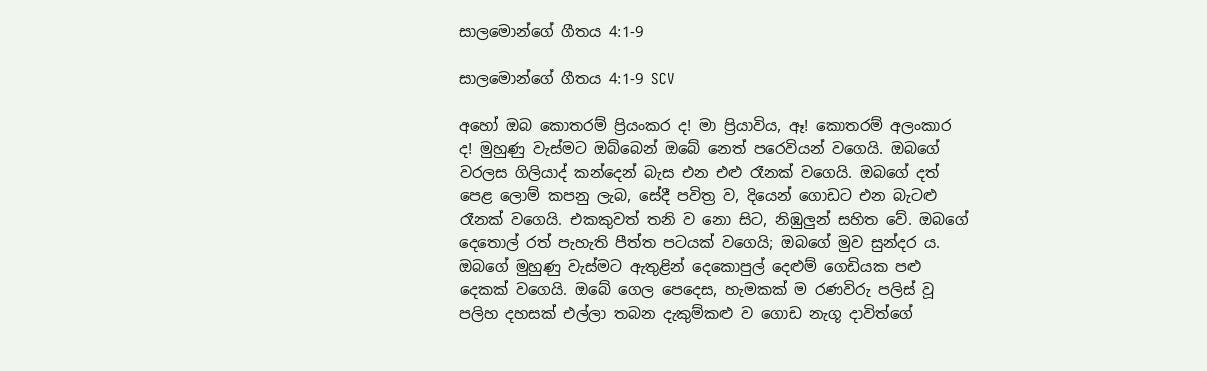සාලමොන්ගේ ගීතය 4:1-9

සාලමොන්ගේ ගීතය 4:1-9 SCV

අහෝ ඔබ කොතරම් ප්‍රියංකර ද! මා ප්‍රියාවිය, ඈ! කොතරම් අලංකාර ද! මුහුණු වැස්මට ඔබ්බෙන් ඔබේ නෙත් පරෙවියන් වගෙයි. ඔබගේ වරලස ගිලියාද් කන්දෙන් බැස එන එළු රෑනක් වගෙයි. ඔබගේ දත් පෙළ ලොම් කපනු ලැබ, සේදී පවිත්‍ර ව, දියෙන් ගොඩට එන බැටළු රෑනක් වගෙයි. එකකුවත් තනි ව නො සිට, නිඹුලුන් සහිත වේ. ඔබගේ දෙතොල් රත් පැහැති පීත්ත පටයක් වගෙයි; ඔබගේ මුව සුන්දර ය. ඔබගේ මුහුණු වැස්මට ඇතුළින් දෙකොපුල් දෙළුම් ගෙඩියක පළු දෙකක් වගෙයි. ඔබේ ගෙල පෙදෙස, හැමකක් ම රණවිරු පලිස් වූ පලිහ දහසක් එල්ලා තබන දැකුම්කළු ව ගොඩ නැගූ දාවිත්ගේ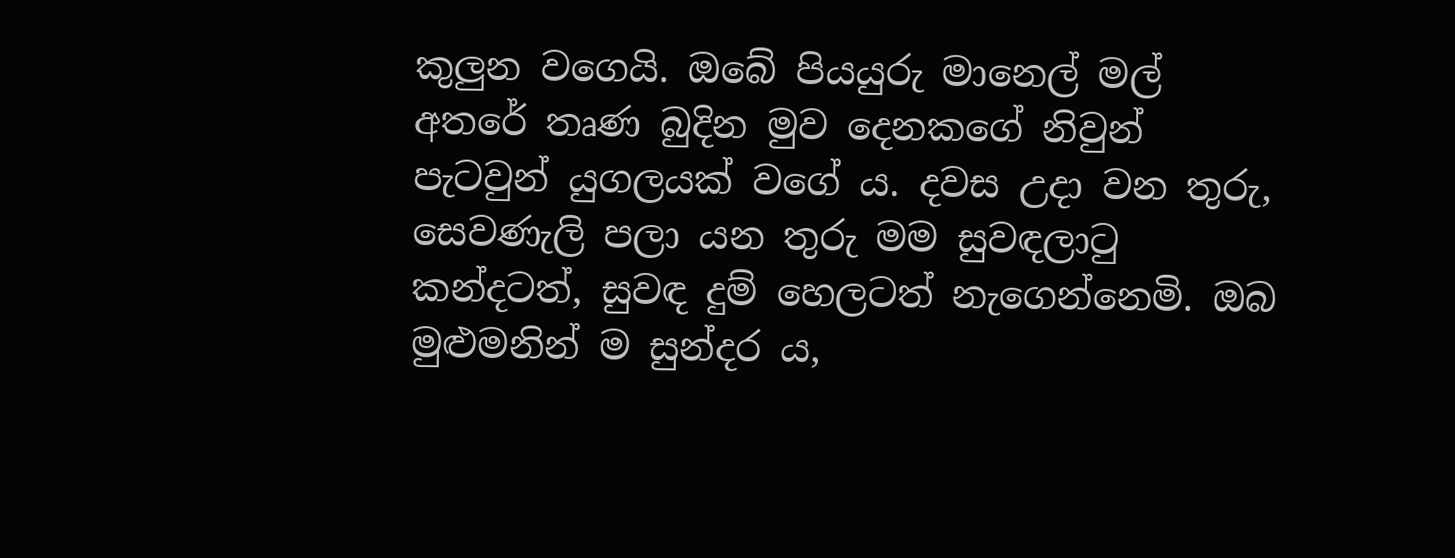කුලුන වගෙයි. ඔබේ පියයුරු මානෙල් මල් අතරේ තෘණ බුදින මුව දෙනකගේ නිවුන් පැටවුන් යුගලයක් වගේ ය. දවස උදා වන තුරු, සෙවණැලි පලා යන තුරු මම සුවඳලාටු කන්දටත්, සුවඳ දුම් හෙලටත් නැගෙන්නෙමි. ඔබ මුළුමනින් ම සුන්දර ය,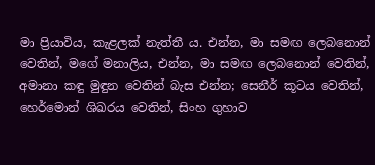මා ප්‍රියාවිය, කැළලක් නැත්තී ය. එන්න, මා සමඟ ලෙබනොන් වෙතින්, මගේ මනාලිය, එන්න, මා සමඟ ලෙබනොන් වෙතින්, අමානා කඳු මුඳුන වෙතින් බැස එන්න; සෙනීර් කූටය වෙතින්, හෙර්මොන් ශිඛරය වෙතින්, සිංහ ගුහාව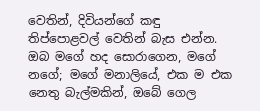වෙතින්, දිවියන්ගේ කඳු තිප්පොළවල් වෙතින් බැස එන්න. ඔබ මගේ හද සොරාගෙන, මගේ නගේ; මගේ මනාලියේ, එක ම එක නෙතු බැල්මකින්, ඔබේ ගෙල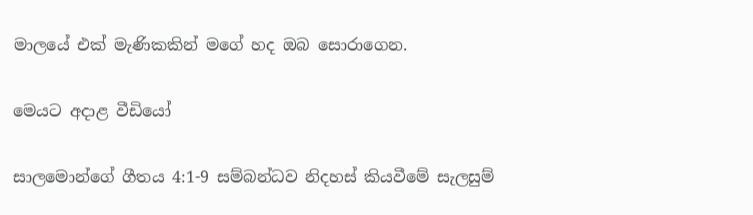මාලයේ එක් මැණිකකින් මගේ හද ඔබ සොරාගෙන.

මෙයට අදාළ වීඩියෝ

සාලමොන්ගේ ගීතය 4:1-9 සම්බන්ධව නිදහස් කියවීමේ සැලසුම්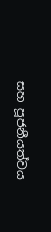සහ පූජනීයත්වය